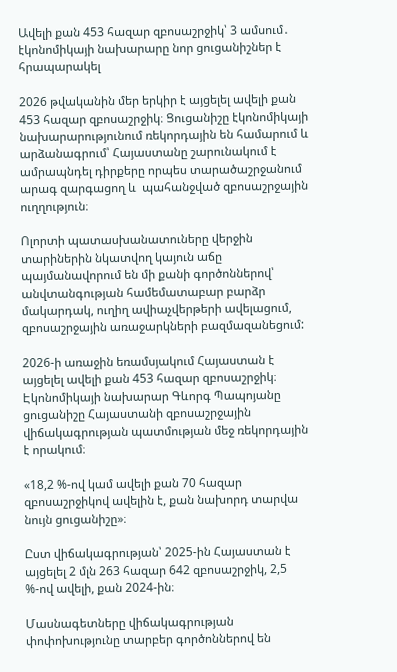Ավելի քան 453 հազար զբոսաշրջիկ՝ 3 ամսում․ էկոնոմիկայի նախարարը նոր ցուցանիշներ է հրապարակել

2026 թվականին մեր երկիր է այցելել ավելի քան 453 հազար զբոսաշրջիկ։ Ցուցանիշը էկոնոմիկայի նախարարությունում ռեկորդային են համարում և արձանագրում՝ Հայաստանը շարունակում է ամրապնդել դիրքերը որպես տարածաշրջանում արագ զարգացող և  պահանջված զբոսաշրջային ուղղություն։

Ոլորտի պատասխանատուները վերջին տարիներին նկատվող կայուն աճը պայմանավորում են մի քանի գործոններով՝ անվտանգության համեմատաբար բարձր մակարդակ, ուղիղ ավիաչվերթերի ավելացում, զբոսաշրջային առաջարկների բազմազանեցում:

2026-ի առաջին եռամսյակում Հայաստան է այցելել ավելի քան 453 հազար զբոսաշրջիկ։ Էկոնոմիկայի նախարար Գևորգ Պապոյանը ցուցանիշը Հայաստանի զբոսաշրջային վիճակագրության պատմության մեջ ռեկորդային է որակում։

«18,2 %-ով կամ ավելի քան 70 հազար զբոսաշրջիկով ավելին է, քան նախորդ տարվա նույն ցուցանիշը»։

Ըստ վիճակագրության՝ 2025-ին Հայաստան է այցելել 2 մլն 263 հազար 642 զբոսաշրջիկ, 2,5 %-ով ավելի, քան 2024-ին։

Մասնագետները վիճակագրության փոփոխությունը տարբեր գործոններով են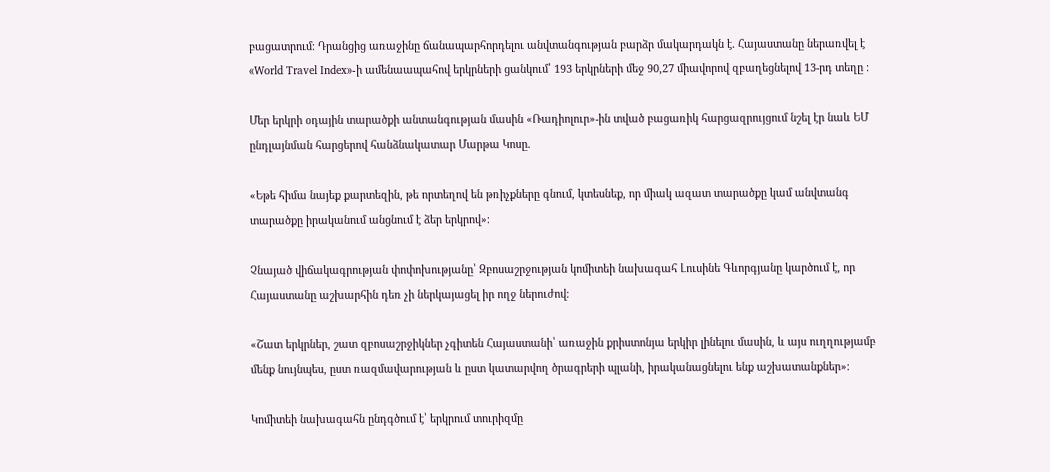բացատրում։ Դրանցից առաջինը ճանապարհորդելու անվտանգության բարձր մակարդակն է․ Հայաստանը ներառվել է «World Travel Index»-ի ամենաապահով երկրների ցանկում՝ 193 երկրների մեջ 90,27 միավորով զբաղեցնելով 13-րդ տեղը ։

Մեր երկրի օդային տարածքի անտանգության մասին «Ռադիոլուր»-ին տված բացառիկ հարցազրույցում նշել էր նաև ԵՄ ընդլայնման հարցերով հանձնակատար Մարթա Կոսը․

«Եթե հիմա նայեք քարտեզին, թե որտեղով են թռիչքները գնում, կտեսնեք, որ միակ ազատ տարածքը կամ անվտանգ տարածքը իրականում անցնում է ձեր երկրով»։

Չնայած վիճակագրության փոփոխությանը՝ Զբոսաշրջության կոմիտեի նախագահ Լուսինե Գևորգյանը կարծում է, որ Հայաստանը աշխարհին դեռ չի ներկայացել իր ողջ ներուժով։

«Շատ երկրներ, շատ զբոսաշրջիկներ չգիտեն Հայաստանի՝ առաջին քրիստոնյա երկիր լինելու մասին, և այս ուղղությամբ մենք նույնպես, ըստ ռազմավարության և ըստ կատարվող ծրագրերի պլանի, իրականացնելու ենք աշխատանքներ»։

Կոմիտեի նախագահն ընդգծում է՝ երկրում տուրիզմը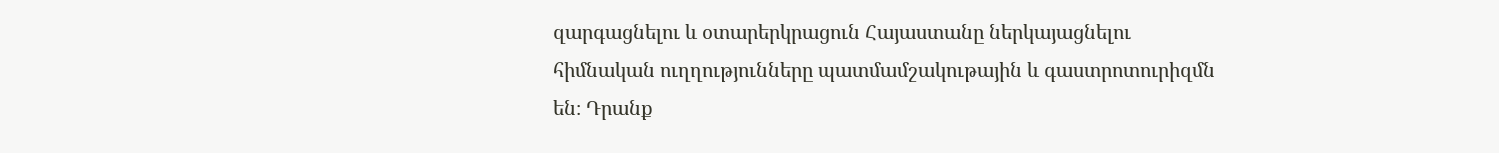զարգացնելու և օտարերկրացուն Հայաստանը ներկայացնելու հիմնական ուղղությունները պատմամշակութային և գաստրոտուրիզմն են։ Դրանք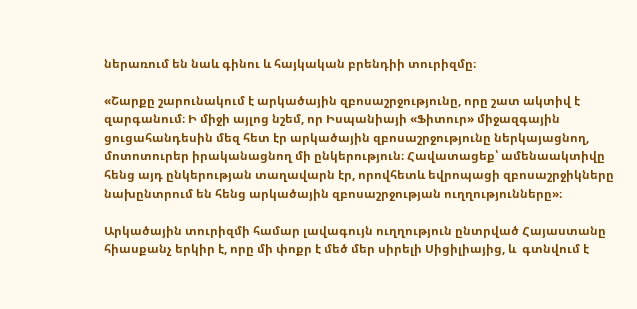ներառում են նաև գինու և հայկական բրենդիի տուրիզմը։

«Շարքը շարունակում է արկածային զբոսաշրջությունը, որը շատ ակտիվ է զարգանում։ Ի միջի այլոց նշեմ, որ Իսպանիայի «Ֆիտուր» միջազգային ցուցահանդեսին մեզ հետ էր արկածային զբոսաշրջությունը ներկայացնող, մոտոտուրեր իրականացնող մի ընկերություն։ Հավատացեք՝ ամենաակտիվը հենց այդ ընկերության տաղավարն էր, որովհետև եվրոպացի զբոսաշրջիկները նախընտրում են հենց արկածային զբոսաշրջության ուղղությունները»։

Արկածային տուրիզմի համար լավագույն ուղղություն ընտրված Հայաստանը հիասքանչ երկիր է, որը մի փոքր է մեծ մեր սիրելի Սիցիլիայից, և  գտնվում է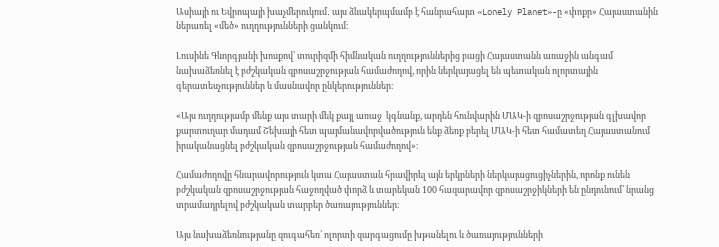Ասիայի ու Եվրոպայի խաչմերուկում․ այս ձևակերպմամբ է հանրահայտ «Lonely Planet»-ը «փոքր» Հայաստանին ներառել «մեծ» ուղղությունների ցանկում։

Լուսինե Գևորգյանի խոսքով՝ տուրիզմի հիմնական ուղղություններից բացի Հայաստանն առաջին անգամ նախաձեռնել է բժշկական զբոսաշրջության համաժողով, որին ներկայացել են պետական ոլորտային գերատեսչություններ և մասնավոր ընկերություններ։

«Այս ուղղությամբ մենք այս տարի մեկ քայլ առաջ  կգնանք, արդեն հունվարին ՄԱԿ-ի զբոսաշրջության գլխավոր քարտուղար մադամ Շեխայի հետ պայմանավորվածություն ենք ձեռք բերել ՄԱԿ-ի հետ համատեղ Հայաստանում իրականացնել բժշկական զբոսաշրջության համաժողով»։

Համաժողովը հնարավորություն կտա Հայաստան հրավիրել այն երկրների ներկայացուցիչներին, որոնք ունեն բժշկական զբոսաշրջության հաջողված փորձ և տարեկան 100 հազարավոր զբոսաշրջիկների են ընդունում՝ նրանց տրամադրելով բժշկական տարբեր ծառայություններ։

Այս նախաձեռնությանը զուգահեռ՝ ոլորտի զարգացումը խթանելու և ծառայությունների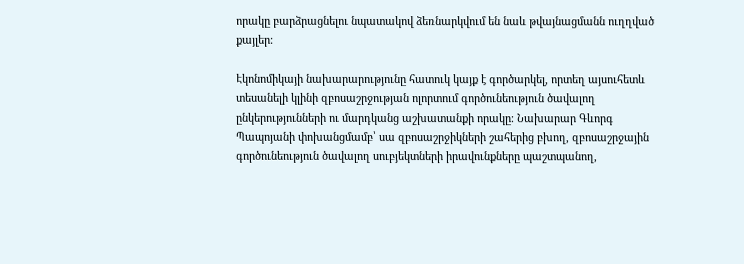որակը բարձրացնելու նպատակով ձեռնարկվում են նաև թվայնացմանն ուղղված քայլեր։

Էկոնոմիկայի նախարարությունը հատուկ կայք է գործարկել, որտեղ այսուհետև տեսանելի կլինի զբոսաշրջության ոլորտում գործունեություն ծավալող ընկերությունների ու մարդկանց աշխատանքի որակը։ Նախարար Գևորգ Պապոյանի փոխանցմամբ՝ սա զբոսաշրջիկների շահերից բխող, զբոսաշրջային գործունեություն ծավալող սուբյեկտների իրավունքները պաշտպանող,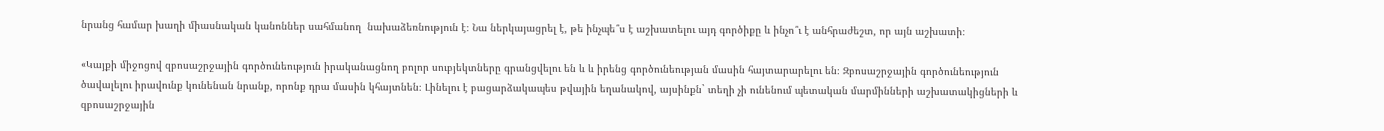նրանց համար խաղի միասնական կանոններ սահմանող  նախաձեռնություն է։ Նա ներկայացրել է, թե ինչպե՞ս է աշխատելու այդ գործիքը և ինչո՞ւ է անհրաժեշտ, որ այն աշխատի։

«Կայքի միջոցով զբոսաշրջային գործունեություն իրականացնող բոլոր սուբյեկտները գրանցվելու են և և իրենց գործունեության մասին հայտարարելու են։ Զբոսաշրջային գործունեություն ծավալելու իրավունք կունենան նրանք, որոնք դրա մասին կհայտնեն։ Լինելու է բացարձակապես թվային եղանակով, այսինքն` տեղի չի ունենում պետական մարմինների աշխատակիցների և զբոսաշրջային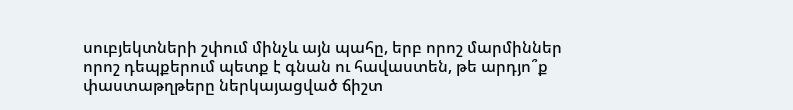սուբյեկտների շփում մինչև այն պահը, երբ որոշ մարմիններ որոշ դեպքերում պետք է գնան ու հավաստեն, թե արդյո՞ք փաստաթղթերը ներկայացված ճիշտ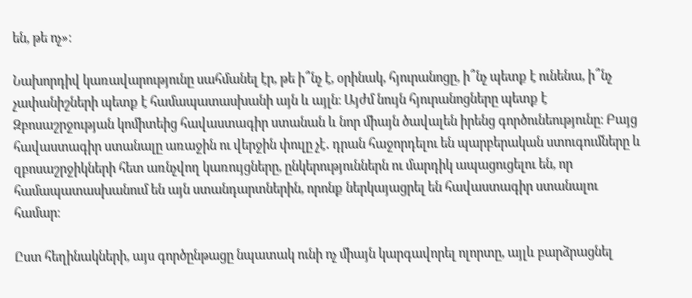են, թե ոչ»։

Նախորդիվ կառավարությունը սահմանել էր, թե ի՞նչ է, օրինակ, հյուրանոցը, ի՞նչ պետք է ունենա, ի՞նչ չափանիշների պետք է համապատասխանի այն և այլն։ Այժմ նույն հյուրանոցները պետք է Զբոսաշրջության կոմիտեից հավաստագիր ստանան և նոր միայն ծավալեն իրենց գործունեությունը։ Բայց հավաստագիր ստանալը առաջին ու վերջին փուլը չէ․ դրան հաջորդելու են պարբերական ստուգումները և զբոսաշրջիկների հետ առնչվող կառույցները, ընկերություններն ու մարդիկ ապացուցելու են, որ համապատասխանում են այն ստանդարտներին, որոնք ներկայացրել են հավաստագիր ստանալու համար։

Ըստ հեղինակների, այս գործընթացը նպատակ ունի ոչ միայն կարգավորել ոլորտը, այլև բարձրացնել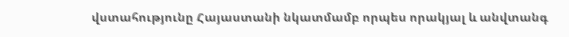վստահությունը Հայաստանի նկատմամբ որպես որակյալ և անվտանգ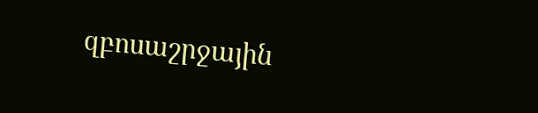զբոսաշրջային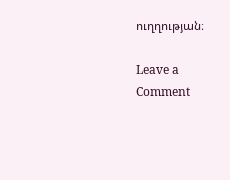ուղղության։

Leave a Comment